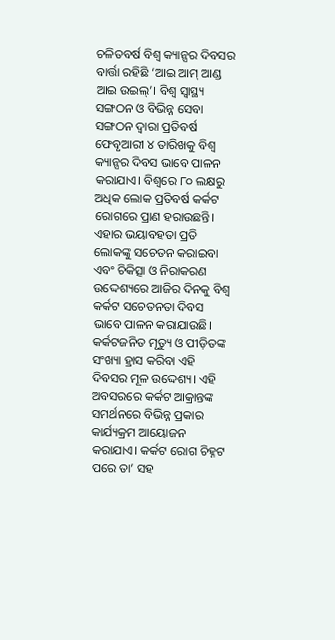ଚଳିତବର୍ଷ ବିଶ୍ୱ କ୍ୟାନ୍ସର ଦିବସର ବାର୍ତ୍ତା ରହିଛି ‘ଆଇ ଆମ୍ ଆଣ୍ଡ ଆଇ ଉଇଲ୍’। ବିଶ୍ୱ ସ୍ବାସ୍ଥ୍ୟ ସଙ୍ଗଠନ ଓ ବିଭିନ୍ନ ସେବା ସଙ୍ଗଠନ ଦ୍ୱାରା ପ୍ରତିବର୍ଷ ଫେବୃଆରୀ ୪ ତାରିଖକୁ ବିଶ୍ୱ କ୍ୟାନ୍ସର ଦିବସ ଭାବେ ପାଳନ କରାଯାଏ। ବିଶ୍ୱରେ ୮୦ ଲକ୍ଷରୁ ଅଧିକ ଲୋକ ପ୍ରତିବର୍ଷ କର୍କଟ ରୋଗରେ ପ୍ରାଣ ହରାଉଛନ୍ତି। ଏହାର ଭୟାବହତା ପ୍ରତି ଲୋକଙ୍କୁ ସଚେତନ କରାଇବା ଏବଂ ଚିକିତ୍ସା ଓ ନିରାକରଣ ଉଦ୍ଦେଶ୍ୟରେ ଆଜିର ଦିନକୁ ବିଶ୍ୱ କର୍କଟ ସଚେତନତା ଦିବସ ଭାବେ ପାଳନ କରାଯାଉଛି। କର୍କଟଜନିତ ମୃତ୍ୟୁ ଓ ପୀଡ଼ିତଙ୍କ ସଂଖ୍ୟା ହ୍ରାସ କରିବା ଏହି ଦିବସର ମୂଳ ଉଦ୍ଦେଶ୍ୟ। ଏହି ଅବସରରେ କର୍କଟ ଆକ୍ରାନ୍ତଙ୍କ ସମର୍ଥନରେ ବିଭିନ୍ନ ପ୍ରକାର କାର୍ଯ୍ୟକ୍ରମ ଆୟୋଜନ କରାଯାଏ। କର୍କଟ ରୋଗ ଚିହ୍ନଟ ପରେ ତା’ ସହ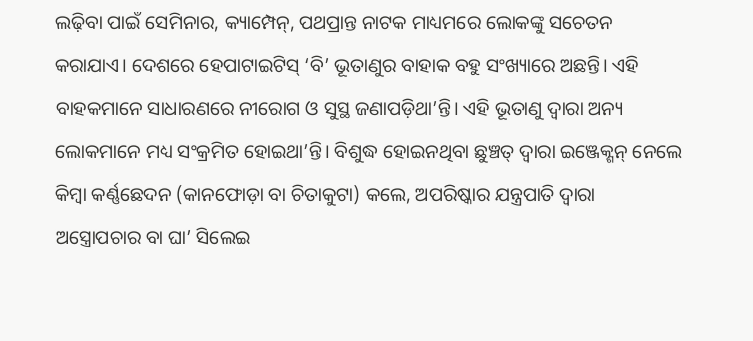ଲଢ଼ିବା ପାଇଁ ସେମିନାର, କ୍ୟାମ୍ପେନ୍, ପଥପ୍ରାନ୍ତ ନାଟକ ମାଧ୍ୟମରେ ଲୋକଙ୍କୁ ସଚେତନ କରାଯାଏ। ଦେଶରେ ହେପାଟାଇଟିସ୍ ‘ବି’ ଭୂତାଣୁର ବାହାକ ବହୁ ସଂଖ୍ୟାରେ ଅଛନ୍ତି। ଏହି ବାହକମାନେ ସାଧାରଣରେ ନୀରୋଗ ଓ ସୁସ୍ଥ ଜଣାପଡ଼ିଥା’ନ୍ତି। ଏହି ଭୂତାଣୁ ଦ୍ୱାରା ଅନ୍ୟ ଲୋକମାନେ ମଧ୍ୟ ସଂକ୍ରମିତ ହୋଇଥା’ନ୍ତି। ବିଶୁଦ୍ଧ ହୋଇନଥିବା ଛୁଞ୍ଚତ୍ ଦ୍ୱାରା ଇଞ୍ଜେକ୍ଶନ୍ ନେଲେ କିମ୍ବା କର୍ଣ୍ଣଛେଦନ (କାନଫୋଡ଼ା ବା ଚିତାକୁଟା) କଲେ, ଅପରିଷ୍କାର ଯନ୍ତ୍ରପାତି ଦ୍ୱାରା ଅସ୍ତ୍ରୋପଚାର ବା ଘା’ ସିଲେଇ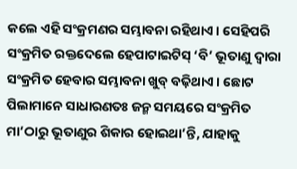କଲେ ଏହି ସଂକ୍ରମଣର ସମ୍ଭାବନା ରହିଥାଏ। ସେହିପରି ସଂକ୍ରମିତ ରକ୍ତଦେଲେ ହେପାଟାଇଟିସ୍ ‘ବି’ ଭୂତାଣୁ ଦ୍ୱାରା ସଂକ୍ରମିତ ହେବାର ସମ୍ଭାବନା ଖୁବ୍ ବଢ଼ିଥାଏ। ଛୋଟ ପିଲାମାନେ ସାଧାରଣତଃ ଜନ୍ମ ସମୟରେ ସଂକ୍ରମିତ ମା’ଠାରୁ ଭୂତାଣୁର ଶିକାର ହୋଇଥା’ନ୍ତି, ଯାହାକୁ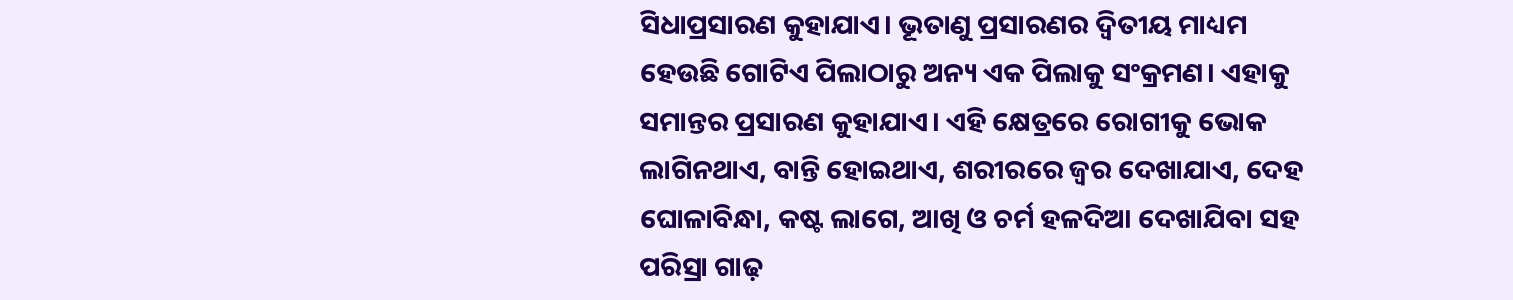ସିଧାପ୍ରସାରଣ କୁହାଯାଏ। ଭୂତାଣୁ ପ୍ରସାରଣର ଦ୍ୱିତୀୟ ମାଧ୍ୟମ ହେଉଛି ଗୋଟିଏ ପିଲାଠାରୁ ଅନ୍ୟ ଏକ ପିଲାକୁ ସଂକ୍ରମଣ। ଏହାକୁ ସମାନ୍ତର ପ୍ରସାରଣ କୁହାଯାଏ। ଏହି କ୍ଷେତ୍ରରେ ରୋଗୀକୁ ଭୋକ ଲାଗିନଥାଏ, ବାନ୍ତି ହୋଇଥାଏ, ଶରୀରରେ ଜ୍ୱର ଦେଖାଯାଏ, ଦେହ ଘୋଳାବିନ୍ଧା, କଷ୍ଟ ଲାଗେ, ଆଖି ଓ ଚର୍ମ ହଳଦିଆ ଦେଖାଯିବା ସହ ପରିସ୍ରା ଗାଢ଼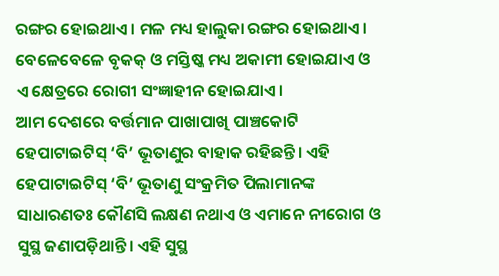ରଙ୍ଗର ହୋଇଥାଏ। ମଳ ମଧ୍ୟ ହାଲୁକା ରଙ୍ଗର ହୋଇଥାଏ। ବେଳେବେଳେ ବୃକକ୍ ଓ ମସ୍ତିଷ୍କ ମଧ୍ୟ ଅକାମୀ ହୋଇଯାଏ ଓ ଏ କ୍ଷେତ୍ରରେ ରୋଗୀ ସଂଜ୍ଞାହୀନ ହୋଇଯାଏ।
ଆମ ଦେଶରେ ବର୍ତ୍ତମାନ ପାଖାପାଖି ପାଞ୍ଚକୋଟି ହେପାଟାଇଟିସ୍ ‘ବି’ ଭୂତାଣୁର ବାହାକ ରହିଛନ୍ତି। ଏହି ହେପାଟାଇଟିସ୍ ‘ବି’ ଭୂତାଣୁ ସଂକ୍ରମିତ ପିଲାମାନଙ୍କ ସାଧାରଣତଃ କୌଣସି ଲକ୍ଷଣ ନଥାଏ ଓ ଏମାନେ ନୀରୋଗ ଓ ସୁସ୍ଥ ଜଣାପଡ଼ିଥାନ୍ତି। ଏହି ସୁସ୍ଥ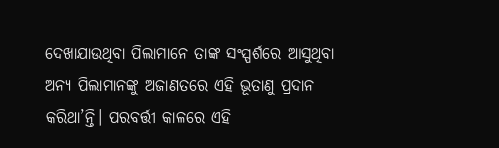ଦେଖାଯାଉଥିବା ପିଲାମାନେ ତାଙ୍କ ସଂସ୍ପର୍ଶରେ ଆସୁଥିବା ଅନ୍ୟ ପିଲାମାନଙ୍କୁ ଅଜାଣତରେ ଏହି ଭୂତାଣୁ ପ୍ରଦାନ କରିଥା’ନ୍ତି। ପରବର୍ତ୍ତୀ କାଳରେ ଏହି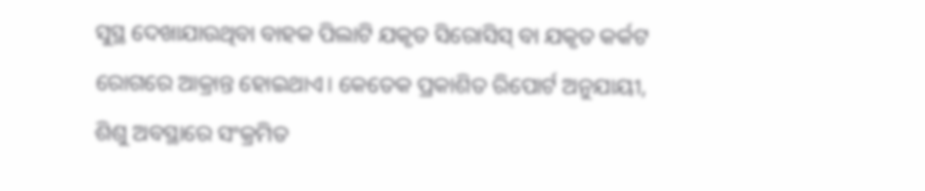ସୁସ୍ଥ ଦେଖାଯାଉଥିବା ବାହକ ପିଲାଟି ଯକୃତ ସିରୋସିସ୍ ବା ଯକୃତ କର୍କଟ ରୋଗରେ ଆକ୍ରାନ୍ତ ହୋଇଥାଏ। କେତେକ ପ୍ରକାଶିତ ରିପୋର୍ଟ ଅନୁଯାୟୀ, ଶିଶୁ ଅବସ୍ଥାରେ ସଂକ୍ରମିତ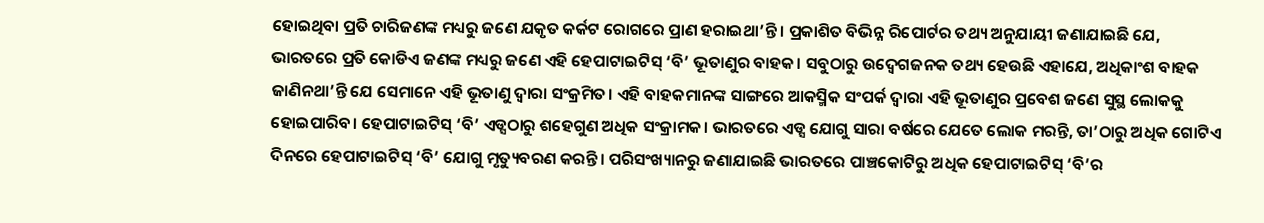ହୋଇଥିବା ପ୍ରତି ଚାରିଜଣଙ୍କ ମଧ୍ୟରୁ ଜଣେ ଯକୃତ କର୍କଟ ରୋଗରେ ପ୍ରାଣ ହରାଇଥା’ନ୍ତି। ପ୍ରକାଶିତ ବିଭିନ୍ନ ରିପୋର୍ଟର ତଥ୍ୟ ଅନୁଯାୟୀ ଜଣାଯାଇଛି ଯେ, ଭାରତରେ ପ୍ରତି କୋଡିଏ ଜଣଙ୍କ ମଧ୍ୟରୁ ଜଣେ ଏହି ହେପାଟାଇଟିସ୍ ‘ବି’ ଭୂତାଣୁର ବାହକ। ସବୁଠାରୁ ଉଦ୍ବେଗଜନକ ତଥ୍ୟ ହେଉଛି ଏହାଯେ, ଅଧିକାଂଶ ବାହକ ଜାଣିନଥା’ନ୍ତି ଯେ ସେମାନେ ଏହି ଭୂତାଣୁ ଦ୍ୱାରା ସଂକ୍ରମିତ। ଏହି ବାହକମାନଙ୍କ ସାଙ୍ଗରେ ଆକସ୍ମିକ ସଂପର୍କ ଦ୍ୱାରା ଏହି ଭୂତାଣୁର ପ୍ରବେଶ ଜଣେ ସୁସ୍ଥ ଲୋକକୁ ହୋଇପାରିବ। ହେପାଟାଇଟିସ୍ ‘ବି’ ଏଡ୍ସଠାରୁ ଶହେଗୁଣ ଅଧିକ ସଂକ୍ରାମକ। ଭାରତରେ ଏଡ୍ସ ଯୋଗୁ ସାରା ବର୍ଷରେ ଯେତେ ଲୋକ ମରନ୍ତି, ତା’ଠାରୁ ଅଧିକ ଗୋଟିଏ ଦିନରେ ହେପାଟାଇଟିସ୍ ‘ବି’ ଯୋଗୁ ମୃତ୍ୟୁବରଣ କରନ୍ତି। ପରିସଂଖ୍ୟାନରୁ ଜଣାଯାଇଛି ଭାରତରେ ପାଞ୍ଚକୋଟିରୁ ଅଧିକ ହେପାଟାଇଟିସ୍ ‘ବି’ର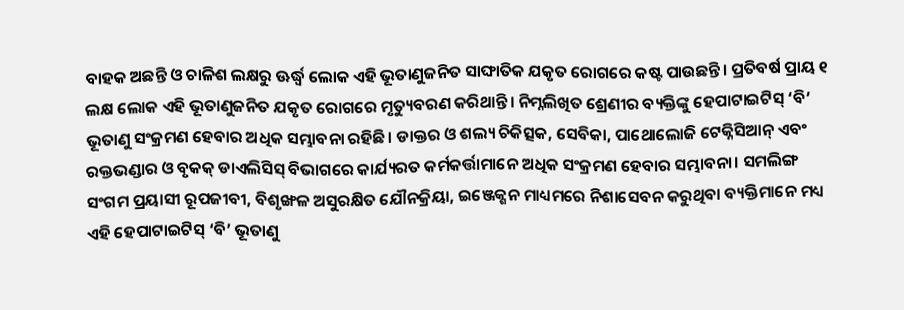ବାହକ ଅଛନ୍ତି ଓ ଚାଳିଶ ଲକ୍ଷରୁ ଊର୍ଦ୍ଧ୍ୱ ଲୋକ ଏହି ଭୂତାଣୁଜନିତ ସାଙ୍ଘାତିକ ଯକୃତ ରୋଗରେ କଷ୍ଟ ପାଉଛନ୍ତି। ପ୍ରତିବର୍ଷ ପ୍ରାୟ ୧ ଲକ୍ଷ ଲୋକ ଏହି ଭୂତାଣୁଜନିତ ଯକୃତ ରୋଗରେ ମୃତ୍ୟୁବରଣ କରିଥାନ୍ତି। ନିମ୍ନଲିଖିତ ଶ୍ରେଣୀର ବ୍ୟକ୍ତିଙ୍କୁ ହେପାଟାଇଟିସ୍ ‘ବି’ ଭୂତାଣୁ ସଂକ୍ରମଣ ହେବାର ଅଧିକ ସମ୍ଭାବନା ରହିଛି। ଡାକ୍ତର ଓ ଶଲ୍ୟ ଚିକିତ୍ସକ, ସେବିକା, ପାଥୋଲୋଜି ଟେକ୍ନିସିଆନ୍ ଏବଂ ରକ୍ତଭଣ୍ଡାର ଓ ବୃକକ୍ ଡାଏଲିସିସ୍ ବିଭାଗରେ କାର୍ଯ୍ୟରତ କର୍ମକର୍ତ୍ତାମାନେ ଅଧିକ ସଂକ୍ରମଣ ହେବାର ସମ୍ଭାବନା। ସମଲିଙ୍ଗ ସଂଗମ ପ୍ରୟାସୀ ରୂପଜୀବୀ, ବିଶୃଙ୍ଖଳ ଅସୁରକ୍ଷିତ ଯୌନକ୍ରିୟା, ଇଞ୍ଜେକ୍ଶନ ମାଧ୍ୟମରେ ନିଶାସେବନ କରୁଥିବା ବ୍ୟକ୍ତିମାନେ ମଧ୍ୟ ଏହି ହେପାଟାଇଟିସ୍ ‘ବି’ ଭୂତାଣୁ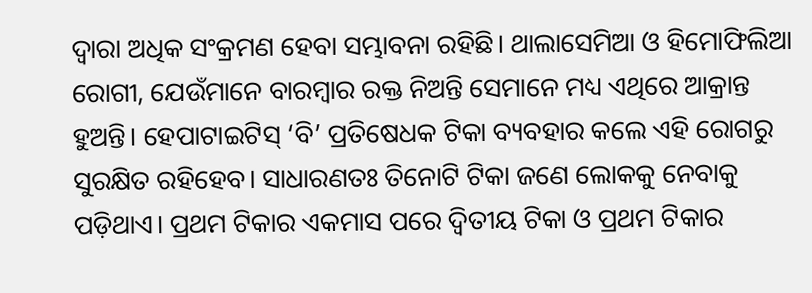ଦ୍ୱାରା ଅଧିକ ସଂକ୍ରମଣ ହେବା ସମ୍ଭାବନା ରହିଛି। ଥାଲାସେମିଆ ଓ ହିମୋଫିଲିଆ ରୋଗୀ, ଯେଉଁମାନେ ବାରମ୍ବାର ରକ୍ତ ନିଅନ୍ତି ସେମାନେ ମଧ୍ୟ ଏଥିରେ ଆକ୍ରାନ୍ତ ହୁଅନ୍ତି। ହେପାଟାଇଟିସ୍ ‘ବି’ ପ୍ରତିଷେଧକ ଟିକା ବ୍ୟବହାର କଲେ ଏହି ରୋଗରୁ ସୁରକ୍ଷିତ ରହିହେବ। ସାଧାରଣତଃ ତିନୋଟି ଟିକା ଜଣେ ଲୋକକୁ ନେବାକୁ ପଡ଼ିଥାଏ। ପ୍ରଥମ ଟିକାର ଏକମାସ ପରେ ଦ୍ୱିତୀୟ ଟିକା ଓ ପ୍ରଥମ ଟିକାର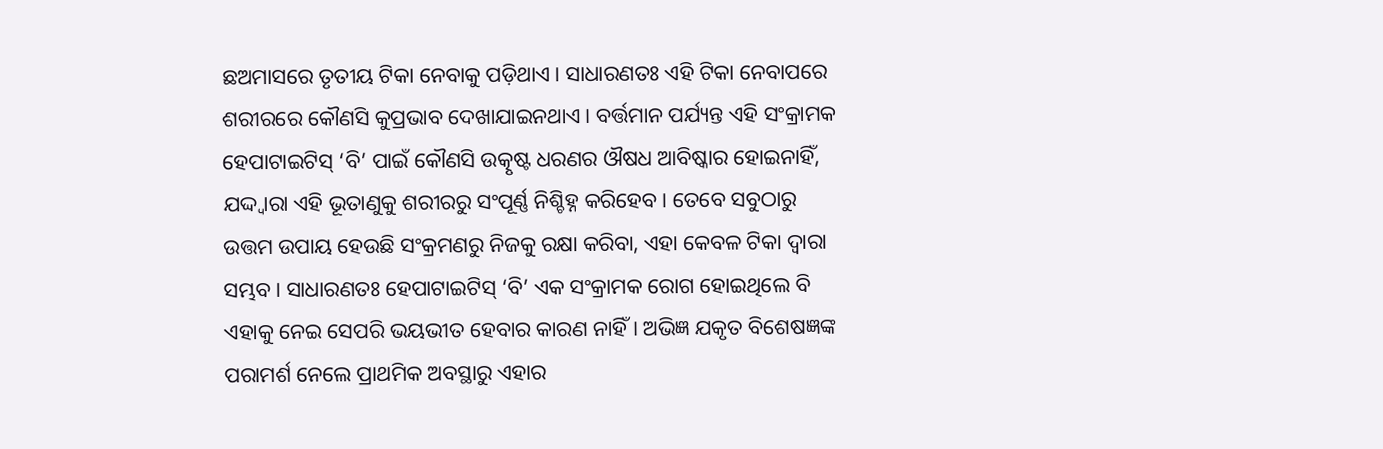ଛଅମାସରେ ତୃତୀୟ ଟିକା ନେବାକୁ ପଡ଼ିଥାଏ। ସାଧାରଣତଃ ଏହି ଟିକା ନେବାପରେ ଶରୀରରେ କୌଣସି କୁପ୍ରଭାବ ଦେଖାଯାଇନଥାଏ। ବର୍ତ୍ତମାନ ପର୍ଯ୍ୟନ୍ତ ଏହି ସଂକ୍ରାମକ ହେପାଟାଇଟିସ୍ ‘ବି’ ପାଇଁ କୌଣସି ଉତ୍କୃଷ୍ଟ ଧରଣର ଔଷଧ ଆବିଷ୍କାର ହୋଇନାହିଁ, ଯଦ୍ଦ୍ବାରା ଏହି ଭୂତାଣୁକୁ ଶରୀରରୁ ସଂପୂର୍ଣ୍ଣ ନିଶ୍ଚିହ୍ନ କରିହେବ। ତେବେ ସବୁଠାରୁ ଉତ୍ତମ ଉପାୟ ହେଉଛି ସଂକ୍ରମଣରୁ ନିଜକୁ ରକ୍ଷା କରିବା, ଏହା କେବଳ ଟିକା ଦ୍ୱାରା ସମ୍ଭବ। ସାଧାରଣତଃ ହେପାଟାଇଟିସ୍ ‘ବି’ ଏକ ସଂକ୍ରାମକ ରୋଗ ହୋଇଥିଲେ ବି ଏହାକୁ ନେଇ ସେପରି ଭୟଭୀତ ହେବାର କାରଣ ନାହିଁ। ଅଭିଜ୍ଞ ଯକୃତ ବିଶେଷଜ୍ଞଙ୍କ ପରାମର୍ଶ ନେଲେ ପ୍ରାଥମିକ ଅବସ୍ଥାରୁ ଏହାର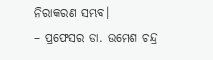ନିରାକରଣ ସମ୍ଭବ।
– ପ୍ରଫେସର ଡା. ଉମେଶ ଚନ୍ଦ୍ର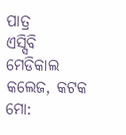ପାତ୍ର
ଏସ୍ସିବି ମେଡିକାଲ କଲେଜ, କଟକ
ମୋ: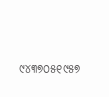୯୪୩୭୦୫୧୯୫୭